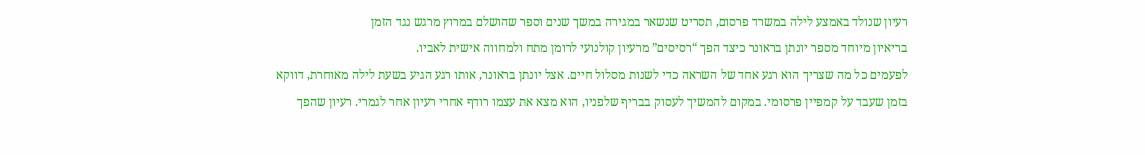רעיון שנולד באמצע לילה במשרד פרסום, תסריט שנשאר במגירה במשך שנים וספר שהושלם במרוץ מרגש נגד הזמן
בריאיון מיוחד מספר יונתן בראונר כיצד הפך “רסיסים” מרעיון קולנועי לרומן מתח ולמחווה אישית לאביו.
לפעמים כל מה שצריך הוא רגע אחד של השראה כדי לשנות מסלול חיים. אצל יונתן בראונר, אותו רגע הגיע בשעת לילה מאוחרת, דווקא בזמן שעבד על קמפיין פרסומי. במקום להמשיך לעסוק בבריף שלפניו, הוא מצא את עצמו רודף אחרי רעיון אחר לגמרי. רעיון שהפך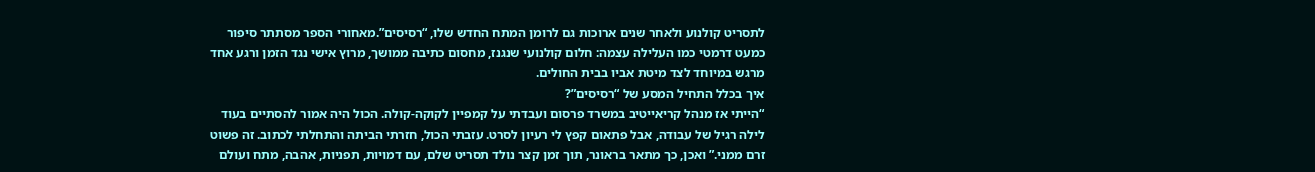לתסריט קולנוע ולאחר שנים ארוכות גם לרומן המתח החדש שלו, “רסיסים”.מאחורי הספר מסתתר סיפור כמעט דרמטי כמו העלילה עצמה: חלום קולנועי שנגנז, מחסום כתיבה ממושך, מרוץ אישי נגד הזמן ורגע אחד מרגש במיוחד לצד מיטת אביו בבית החולים.
איך בכלל התחיל המסע של “רסיסים”?
“הייתי אז מנהל קריאייטיב במשרד פרסום ועבדתי על קמפיין לקוקה-קולה. הכול היה אמור להסתיים בעוד לילה רגיל של עבודה, אבל פתאום קפץ לי רעיון לסרט. עזבתי הכול, חזרתי הביתה והתחלתי לכתוב. זה פשוט זרם ממני.” ואכן, כך מתאר בראונר, תוך זמן קצר נולד תסריט שלם, עם דמויות, תפניות, אהבה, מתח ועולם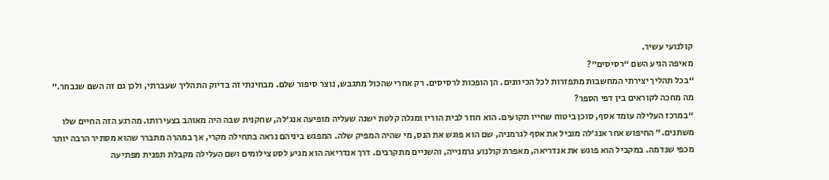קולנועי עשיר.
מאיפה הגיע השם “רסיסים”?
“בכל תהליך יצירתי המחשבות מתפזרות לכל הכיוונים. הן הופכות לרסיסים. רק אחרי שהכול מתגבש, נוצר סיפור שלם. מבחינתי זה בדיוק התהליך שעברתי, ולכן גם זה השם שנבחר.”
מה מחכה לקוראים בין דפי הספר?
“במרכז העלילה עומד אסף, סוכן ביטוח שחייו תקועים. הוא חוזר לבית הוריו ומגלה קלטת ישנה שעליה מופיעה אנג’לה, שחקנית שבה היה מאוהב בצעירותו. מהרגע הזה החיים שלו משתנים.” החיפוש אחר אנג’לה מוביל את אסף לגרמניה, שם הוא פוגש את הנס, מי שהיה המפיק שלה. המפגש ביניהם נראה בתחילה מקרי, אך במהרה מתברר שהוא מסתיר הרבה יותר מכפי שנדמה. במקביל הוא פוגש את אנדריאה, מאפרת קולנוע גרמנייה, והשניים מתקרבים. דרך אנדריאה הוא מגיע לסט צילומים ושם העלילה מקבלת תפנית מפתיעה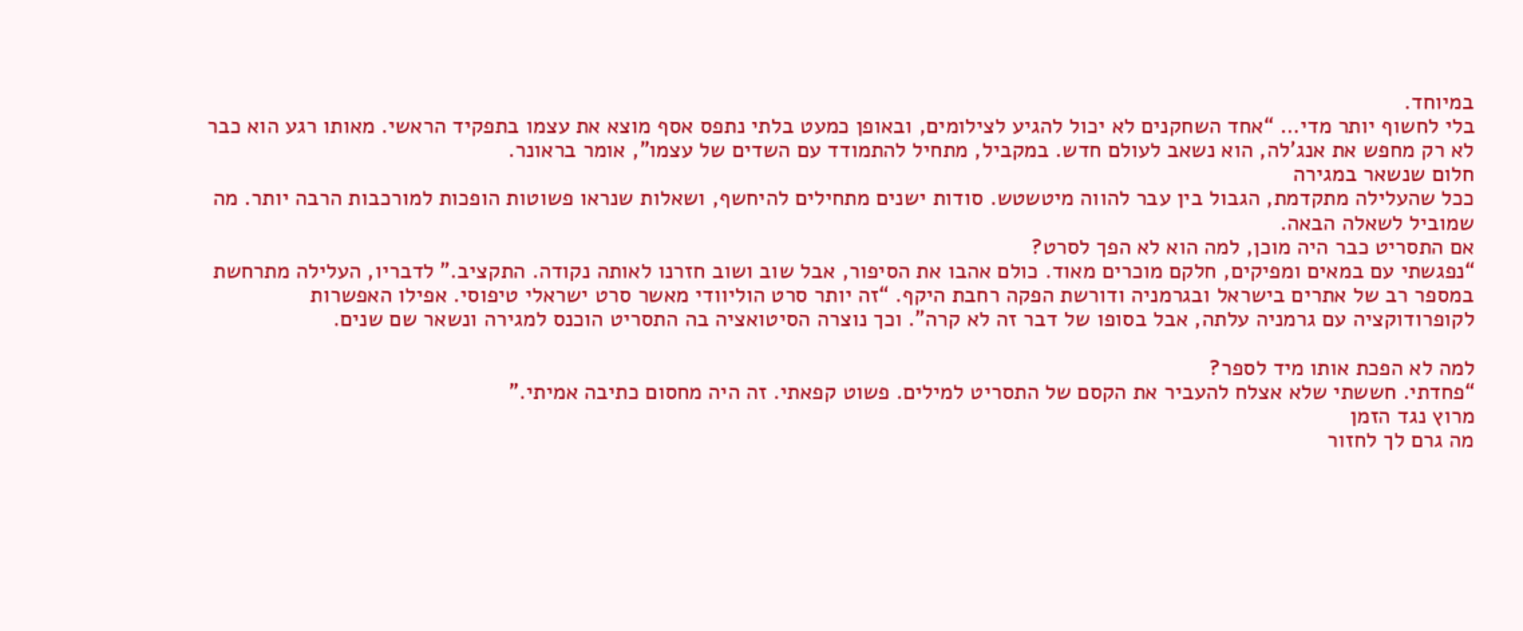במיוחד.
בלי לחשוף יותר מדי… “אחד השחקנים לא יכול להגיע לצילומים, ובאופן כמעט בלתי נתפס אסף מוצא את עצמו בתפקיד הראשי. מאותו רגע הוא כבר לא רק מחפש את אנג’לה, הוא נשאב לעולם חדש. במקביל, מתחיל להתמודד עם השדים של עצמו”, אומר בראונר.
חלום שנשאר במגירה
ככל שהעלילה מתקדמת, הגבול בין עבר להווה מיטשטש. סודות ישנים מתחילים להיחשף, ושאלות שנראו פשוטות הופכות למורכבות הרבה יותר. מה שמוביל לשאלה הבאה.
אם התסריט כבר היה מוכן, למה הוא לא הפך לסרט?
“נפגשתי עם במאים ומפיקים, חלקם מוכרים מאוד. כולם אהבו את הסיפור, אבל שוב ושוב חזרנו לאותה נקודה. התקציב.” לדבריו, העלילה מתרחשת במספר רב של אתרים בישראל ובגרמניה ודורשת הפקה רחבת היקף. “זה יותר סרט הוליוודי מאשר סרט ישראלי טיפוסי. אפילו האפשרות לקופרודוקציה עם גרמניה עלתה, אבל בסופו של דבר זה לא קרה”. וכך נוצרה הסיטואציה בה התסריט הוכנס למגירה ונשאר שם שנים.

למה לא הפכת אותו מיד לספר?
“פחדתי. חששתי שלא אצלח להעביר את הקסם של התסריט למילים. פשוט קפאתי. זה היה מחסום כתיבה אמיתי.”
מרוץ נגד הזמן
מה גרם לך לחזור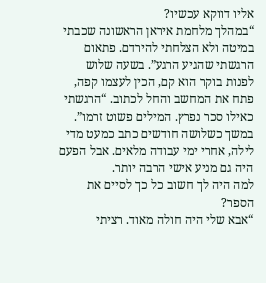אליו דווקא עכשיו?
“במהלך מלחמת איראן הראשונה שכבתי במיטה ולא הצלחתי להירדם. פתאום הרגשתי שהגיע הרגע”. בשעה שלוש לפנות בוקר הוא קם, הכין לעצמו קפה, פתח את המחשב והחל לכתוב. “הרגשתי כאילו סכר נפרץ. המילים פשוט זרמו”. במשך כשלושה חודשים כתב כמעט מדי לילה, אחרי ימי עבודה מלאים. אבל הפעם היה גם מניע אישי הרבה יותר.
למה היה לך חשוב כל כך לסיים את הספר?
“אבא שלי היה חולה מאוד. רציתי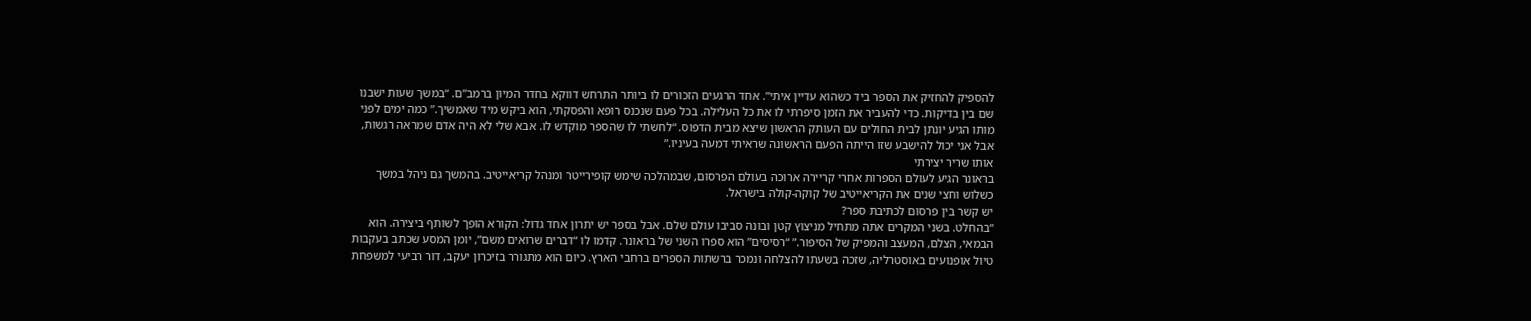להספיק להחזיק את הספר ביד כשהוא עדיין איתי”. אחד הרגעים הזכורים לו ביותר התרחש דווקא בחדר המיון ברמב”ם. “במשך שעות ישבנו שם בין בדיקות. כדי להעביר את הזמן סיפרתי לו את כל העלילה. בכל פעם שנכנס רופא והפסקתי, הוא ביקש מיד שאמשיך.” כמה ימים לפני מותו הגיע יונתן לבית החולים עם העותק הראשון שיצא מבית הדפוס. “לחשתי לו שהספר מוקדש לו. אבא שלי לא היה אדם שמראה רגשות, אבל אני יכול להישבע שזו הייתה הפעם הראשונה שראיתי דמעה בעיניו.”
אותו שריר יצירתי
בראונר הגיע לעולם הספרות אחרי קריירה ארוכה בעולם הפרסום, שבמהלכה שימש קופירייטר ומנהל קריאייטיב. בהמשך גם ניהל במשך כשלוש וחצי שנים את הקריאייטיב של קוקה-קולה בישראל.
יש קשר בין פרסום לכתיבת ספר?
“בהחלט. בשני המקרים אתה מתחיל מניצוץ קטן ובונה סביבו עולם שלם. אבל בספר יש יתרון אחד גדול: הקורא הופך לשותף ביצירה. הוא הבמאי, הצלם, המעצב והמפיק של הסיפור.” “רסיסים” הוא ספרו השני של בראונר. קדמו לו “דברים שרואים משם”, יומן המסע שכתב בעקבות טיול אופנועים באוסטרליה, שזכה בשעתו להצלחה ונמכר ברשתות הספרים ברחבי הארץ. כיום הוא מתגורר בזיכרון יעקב, דור רביעי למשפחת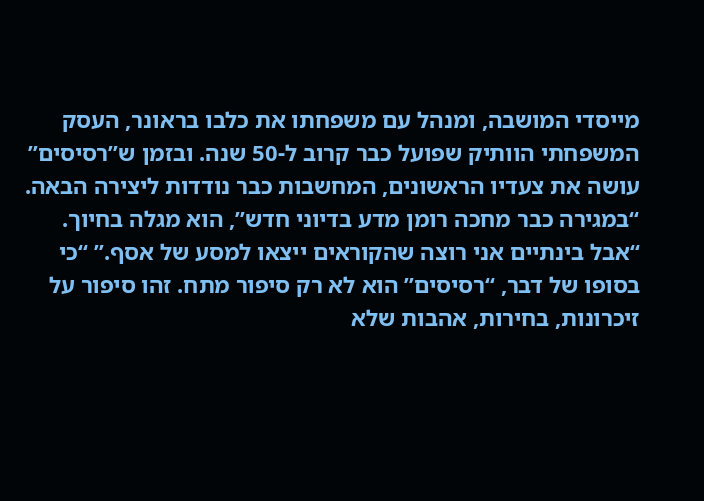מייסדי המושבה, ומנהל עם משפחתו את כלבו בראונר, העסק המשפחתי הוותיק שפועל כבר קרוב ל-50 שנה. ובזמן ש”רסיסים” עושה את צעדיו הראשונים, המחשבות כבר נודדות ליצירה הבאה. “במגירה כבר מחכה רומן מדע בדיוני חדש”, הוא מגלה בחיוך. “אבל בינתיים אני רוצה שהקוראים ייצאו למסע של אסף.” “כי בסופו של דבר, “רסיסים” הוא לא רק סיפור מתח. זהו סיפור על זיכרונות, בחירות, אהבות שלא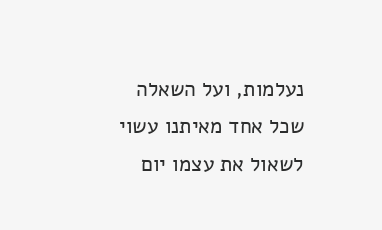נעלמות, ועל השאלה שכל אחד מאיתנו עשוי לשאול את עצמו יום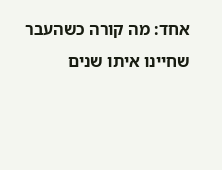אחד: מה קורה כשהעבר שחיינו איתו שנים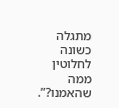מתגלה כשונה לחלוטין ממה שהאמנו?”.